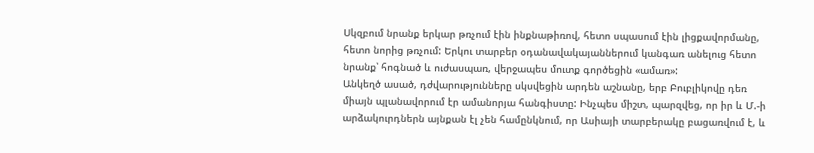Սկզբում նրանք երկար թռչում էին ինքնաթիռով, հետո սպասում էին լիցքավորմանը, հետո նորից թռչում: Երկու տարբեր օդանավակայաններում կանգառ անելուց հետո նրանք՝ հոգնած և ուժասպառ, վերջապես մուտք գործեցին «ամառ»:
Անկեղծ ասած, դժվարությունները սկսվեցին արդեն աշնանը, երբ Բուբլիկովը դեռ միայն պլանավորում էր ամանորյա հանգիստը: Ինչպես միշտ, պարզվեց, որ իր և Մ.-ի արձակուրդներն այնքան էլ չեն համընկնում, որ Ասիայի տարբերակը բացառվում է, և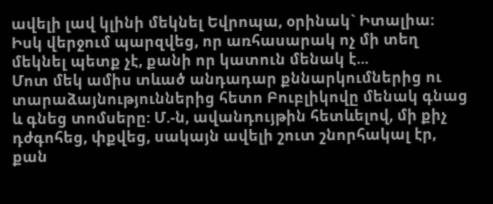ավելի լավ կլինի մեկնել Եվրոպա, օրինակ` Իտալիա: Իսկ վերջում պարզվեց, որ առհասարակ ոչ մի տեղ մեկնել պետք չէ, քանի որ կատուն մենակ է...
Մոտ մեկ ամիս տևած անդադար քննարկումներից ու տարաձայնություններից հետո Բուբլիկովը մենակ գնաց և գնեց տոմսերը: Մ.-ն, ավանդույթին հետևելով, մի քիչ դժգոհեց, փքվեց, սակայն ավելի շուտ շնորհակալ էր, քան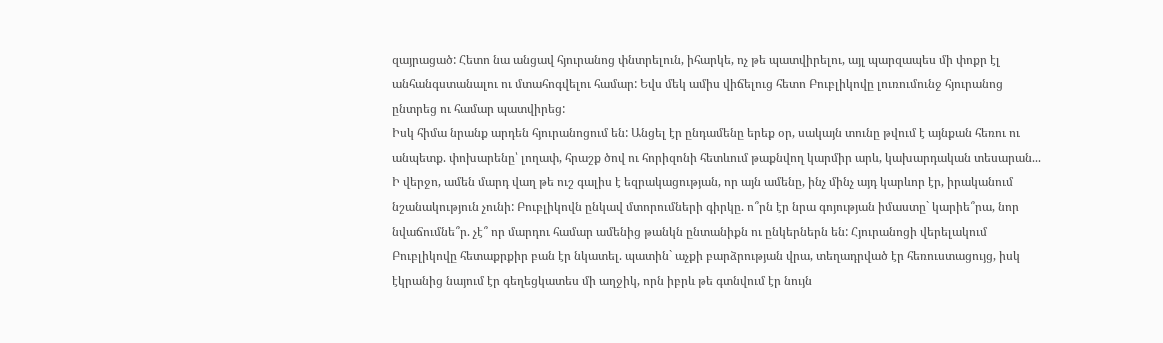զայրացած: Հետո նա անցավ հյուրանոց փնտրելուն, իհարկե, ոչ թե պատվիրելու, այլ պարզապես մի փոքր էլ անհանգստանալու ու մտահոգվելու համար: Եվս մեկ ամիս վիճելուց հետո Բուբլիկովը լուռումունջ հյուրանոց ընտրեց ու համար պատվիրեց:
Իսկ հիմա նրանք արդեն հյուրանոցում են: Անցել էր ընդամենը երեք օր, սակայն տունը թվում է այնքան հեռու ու անպետք. փոխարենը՝ լողափ, հրաշք ծով ու հորիզոնի հետևում թաքնվող կարմիր արև, կախարդական տեսարան... Ի վերջո, ամեն մարդ վաղ թե ուշ գալիս է եզրակացության, որ այն ամենը, ինչ մինչ այդ կարևոր էր, իրականում նշանակություն չունի: Բուբլիկովն ընկավ մտորումների գիրկը. ո՞րն էր նրա գոյության իմաստը` կարիե՞րա, նոր նվաճումնե՞ր. չէ՞ որ մարդու համար ամենից թանկն ընտանիքն ու ընկերներն են: Հյուրանոցի վերելակում Բուբլիկովը հետաքրքիր բան էր նկատել. պատին` աչքի բարձրության վրա, տեղադրված էր հեռուստացույց, իսկ էկրանից նայում էր գեղեցկատես մի աղջիկ, որն իբրև թե գտնվում էր նույն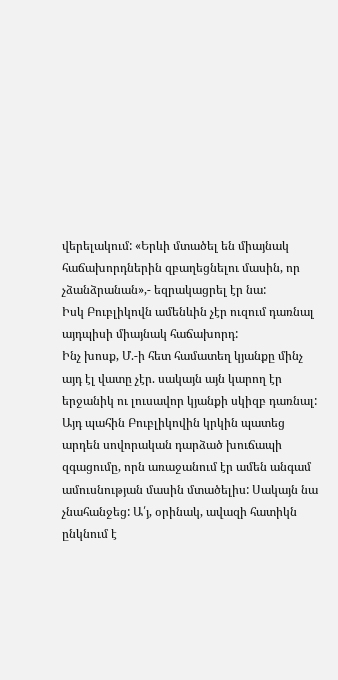վերելակում: «Երևի մտածել են միայնակ հաճախորդներին զբաղեցնելու մասին, որ չձանձրանան»,- եզրակացրել էր նա:
Իսկ Բուբլիկովն ամենևին չէր ուզում դառնալ այդպիսի միայնակ հաճախորդ:
Ինչ խոսք, Մ.-ի հետ համատեղ կյանքը մինչ այդ էլ վատը չէր. սակայն այն կարող էր երջանիկ ու լուսավոր կյանքի սկիզբ դառնալ: Այդ պահին Բուբլիկովին կրկին պատեց արդեն սովորական դարձած խուճապի զգացումը, որն առաջանում էր ամեն անգամ ամուսնության մասին մտածելիս: Սակայն նա չնահանջեց: Ա՛յ, օրինակ, ավազի հատիկն ընկնում է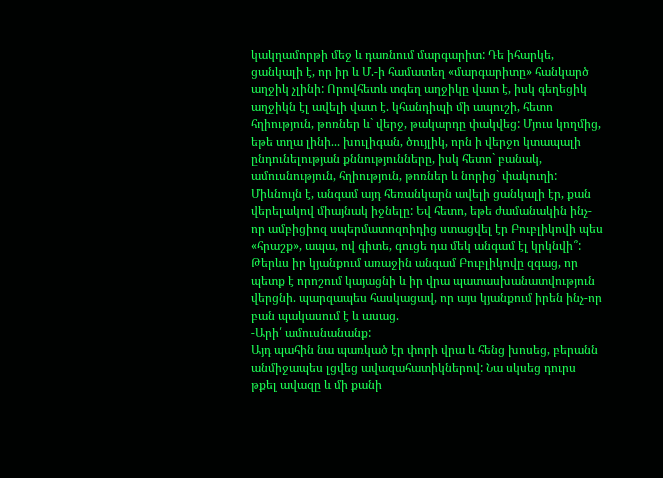կակղամորթի մեջ և դառնում մարգարիտ: Դե իհարկե, ցանկալի է, որ իր և Մ.-ի համատեղ «մարգարիտը» հանկարծ աղջիկ չլինի: Որովհետև տգեղ աղջիկը վատ է, իսկ գեղեցիկ աղջիկն էլ ավելի վատ է. կհանդիպի մի ապուշի, հետո հղիություն, թոռներ և` վերջ, թակարդը փակվեց: Մյուս կողմից, եթե տղա լինի... խուլիգան, ծույլիկ, որն ի վերջո կտապալի ընդունելության քննությունները, իսկ հետո` բանակ, ամուսնություն, հղիություն, թոռներ և նորից` փակուղի:
Միևնույն է, անգամ այդ հեռանկարն ավելի ցանկալի էր, քան վերելակով միայնակ իջնելը: Եվ հետո, եթե ժամանակին ինչ-որ ամբիցիոզ սպերմատոզոիդից ստացվել էր Բուբլիկովի պես «հրաշք», ապա, ով գիտե, գուցե դա մեկ անգամ էլ կրկնվի՞:
Թերևս իր կյանքում առաջին անգամ Բուբլիկովը զգաց, որ պետք է որոշում կայացնի և իր վրա պատասխանատվություն վերցնի. պարզապես հասկացավ, որ այս կյանքում իրեն ինչ-որ բան պակասում է և ասաց.
-Արի՛ ամուսնանանք:
Այդ պահին նա պառկած էր փորի վրա և հենց խոսեց, բերանն անմիջապես լցվեց ավազահատիկներով: Նա սկսեց դուրս թքել ավազը և մի քանի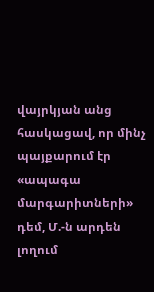վայրկյան անց հասկացավ, որ մինչ պայքարում էր «ապագա մարգարիտների» դեմ, Մ.-ն արդեն լողում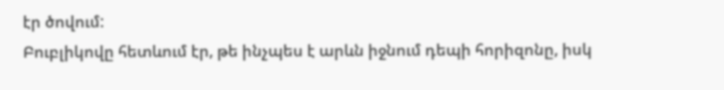էր ծովում:
Բուբլիկովը հետևում էր, թե ինչպես է արևն իջնում դեպի հորիզոնը, իսկ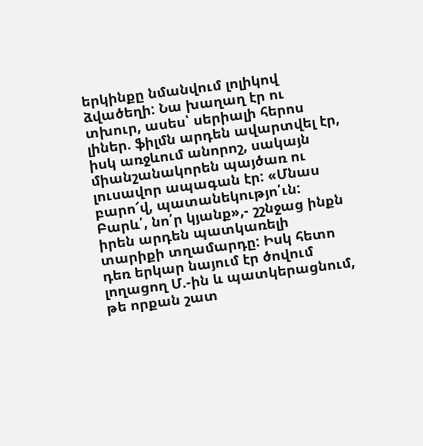երկինքը նմանվում լոլիկով ձվածեղի: Նա խաղաղ էր ու տխուր, ասես՝ սերիալի հերոս լիներ. ֆիլմն արդեն ավարտվել էր, իսկ առջևում անորոշ, սակայն միանշանակորեն պայծառ ու լուսավոր ապագան էր: «Մնաս բարո՜վ, պատանեկությո՛ւն: Բարև՛, նո՛ր կյանք»,- շշնջաց ինքն իրեն արդեն պատկառելի տարիքի տղամարդը: Իսկ հետո դեռ երկար նայում էր ծովում լողացող Մ.-ին և պատկերացնում, թե որքան շատ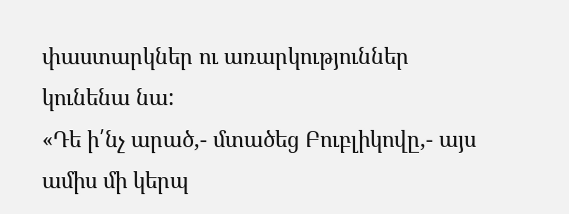փաստարկներ ու առարկություններ կունենա նա:
«Դե ի՛նչ արած,- մտածեց Բուբլիկովը,- այս ամիս մի կերպ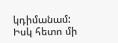կդիմանամ: Իսկ հետո մի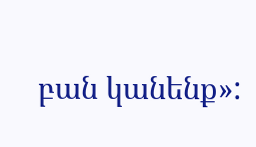բան կանենք»: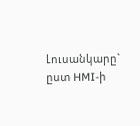Լուսանկարը` ըստ HMI-ի